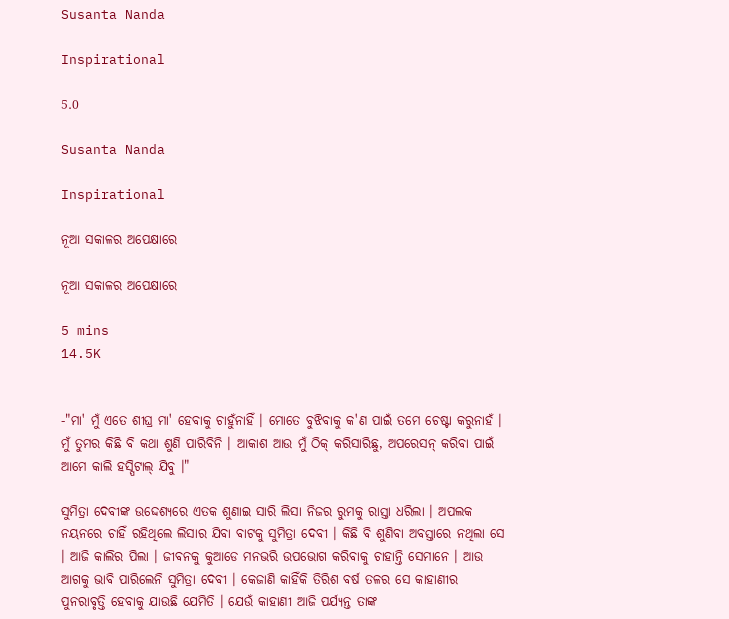Susanta Nanda

Inspirational

5.0

Susanta Nanda

Inspirational

ନୂଆ ସକାଳର ଅପେକ୍ଷାରେ

ନୂଆ ସକାଳର ଅପେକ୍ଷାରେ

5 mins
14.5K


-"ମା' ମୁଁ ଏତେ ଶୀଘ୍ର ମା' ହେବାକୁ ଚାହୁଁନାହିଁ । ମୋତେ ବୁଝିବାକୁ କ'ଣ ପାଇଁ ତମେ ଚେଷ୍ଟା କରୁନାହଁ । ମୁଁ ତୁମର କିଛି ବି କଥା ଶୁଣି ପାରିବିନି । ଆକାଶ ଆଉ ମୁଁ ଠିକ୍ କରିସାରିଛୁ, ଅପରେସନ୍ କରିବା ପାଇଁ ଆମେ କାଲି ହସ୍ପିଟାଲ୍ ଯିବୁ ।"

ସୁମିତ୍ରା ଦେବୀଙ୍କ ଉଦ୍ଦେଶ୍ୟରେ ଏତକ ଶୁଣାଇ ସାରି ଲିସା ନିଜର ରୁମକୁ ରାସ୍ତା ଧରିଲା । ଅପଲକ ନୟନରେ ଚାହିଁ ରହିଥିଲେ ଲିସାର ଯିବା ବାଟକୁ ସୁମିତ୍ରା ଦେବୀ । କିଛି ବି ଶୁଣିବା ଅବସ୍ତାରେ ନଥିଲା ସେ । ଆଜି କାଲିର ପିଲା । ଜୀବନକୁ କୁଆଡେ ମନଭରି ଉପଭୋଗ କରିବାକୁ ଚାହାନ୍ତି ସେମାନେ । ଆଉ ଆଗକୁ ଭାବି ପାରିଲେନି ସୁମିତ୍ରା ଦେବୀ । କେଜାଣି କାହିଁକି ତିରିଶ ବର୍ଷ ତଳର ସେ କାହାଣୀର ପୁନରାବୃତ୍ତି ହେବାକୁ ଯାଉଛି ଯେମିତି । ଯେଉଁ କାହାଣୀ ଆଜି ପର୍ଯ୍ୟନ୍ତ ତାଙ୍କ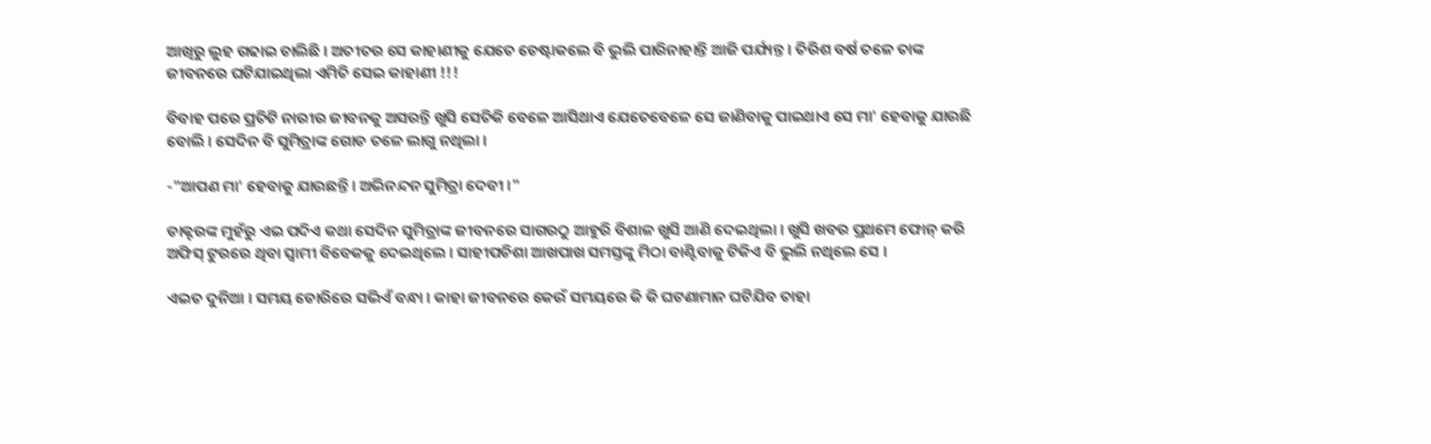ଆଖିରୁ ଲୁହ ଗଢାଇ ଚାଲିଛି । ଅତୀତର ସେ କାହାଣୀକୁ ଯେତେ ଚେଷ୍ଟାକଲେ ବି ଭୁଲି ପାରିନାହାନ୍ତି ଆଜି ପର୍ଯ୍ୟନ୍ତ । ତିରିଶ ବର୍ଷ ତଳେ ତାଙ୍କ ଜୀବନରେ ଘଟିଯାଇଥିଲା ଏମିତି ସେଇ କାହାଣୀ !!!

ବିବାହ ପରେ ପ୍ରତିଟି ନାରୀର ଜୀବନକୁ ଅସରନ୍ତି ଖୁସି ସେତିକି ବେଳେ ଆସିଥାଏ ଯେତେବେଳେ ସେ ଜାଣିବାକୁ ପାଇଥାଏ ସେ ମା' ହେବାକୁ ଯାଉଛି ବୋଲି । ସେଦିନ ବି ସୁମିତ୍ରାଙ୍କ ଗୋଡ ତଳେ ଲାଗୁ ନଥିଲା ।

-"ଆପଣ ମା' ହେବାକୁ ଯାଉଛନ୍ତି । ଅଭିନନ୍ଦନ ସୁମିତ୍ରା ଦେବୀ ।"

ଡାକ୍ଟରଙ୍କ ମୁହଁରୁ ଏଇ ପଦିଏ କଥା ସେଦିନ ସୁମିତ୍ରାଙ୍କ ଜୀବନରେ ସାଗରଠୁ ଆହୁରି ବିଶାଳ ଖୁସି ଆଣି ଦେଇଥିଲା । ଖୁସି ଖବର ପ୍ରଥମେ ଫୋନ୍ କରି ଅଫିସ୍ ଟୁରରେ ଥିବା ସ୍ବାମୀ ବିବେକକୁ ଦେଇଥିଲେ । ସାହୀପଡିଶା ଆଖପାଖ ସମସ୍ତଙ୍କୁ ମିଠା ବାଣ୍ଟିବାକୁ ଟିକିଏ ବି ଭୁଲି ନଥିଲେ ସେ ।

ଏଇତ ଦୁନିଆ । ସମୟ ଡୋରିରେ ସଭିଏଁ ବନ୍ଧା । କାହା ଜୀବନରେ କେଉଁ ସମୟରେ କି କି ଘଟଣାମାନ ଘଟିଯିବ ତାହା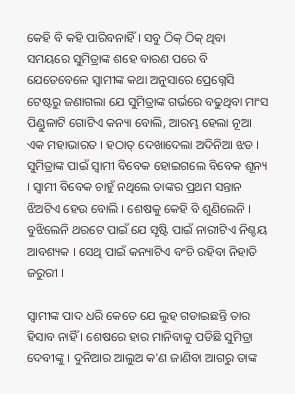କେହି ବି କହି ପାରିବନାହିଁ । ସବୁ ଠିକ୍ ଠିକ୍ ଥିବା ସମୟରେ ସୁମିତ୍ରାଙ୍କ ଶହେ ବାରଣ ପରେ ବି ଯେତେବେଳେ ସ୍ବାମୀଙ୍କ କଥା ଅନୁସାରେ ପ୍ରେଗ୍ନେସି ଟେଷ୍ଟରୁ ଜଣାଗଲା ଯେ ସୁମିତ୍ରାଙ୍କ ଗର୍ଭରେ ବଢୁଥିବା ମାଂସ ପିଣ୍ଡୁଳାଟି ଗୋଟିଏ କନ୍ୟା ବୋଲି, ଆରମ୍ଭ ହେଲା ନୂଆ ଏକ ମହାଭାରତ । ହଠାତ୍ ଦେଖାଦେଲା ଅଦିନିଆ ଝଡ । ସୁମିତ୍ରାଙ୍କ ପାଇଁ ସ୍ବାମୀ ବିବେକ ହୋଇଗଲେ ବିବେକ ଶୂନ୍ୟ । ସ୍ବାମୀ ବିବେକ ଚାହୁଁ ନଥିଲେ ତାଙ୍କର ପ୍ରଥମ ସନ୍ତାନ ଝିଅଟିଏ ହେଉ ବୋଲି । ଶେଷକୁ କେହି ବି ଶୁଣିଲେନି । ବୁଝିଲେନି ଥରଟେ ପାଇଁ ଯେ ସୃଷ୍ଟି ପାଇଁ ନାରୀଟିଏ ନିଶ୍ଚୟ ଆବଶ୍ୟକ । ସେଥି ପାଇଁ କନ୍ୟାଟିଏ ବଂଚି ରହିବା ନିହାତି ଜରୁରୀ ।

ସ୍ବାମୀଙ୍କ ପାଦ ଧରି କେତେ ଯେ ଲୁହ ଗଡାଇଛନ୍ତି ତାର ହିସାବ ନାହିଁ । ଶେଷରେ ହାର ମାନିବାକୁ ପଡିଛି ସୁମିତ୍ରା ଦେବୀଙ୍କୁ । ଦୁନିଆର ଆଲୁଅ କ'ଣ ଜାଣିବା ଆଗରୁ ତାଙ୍କ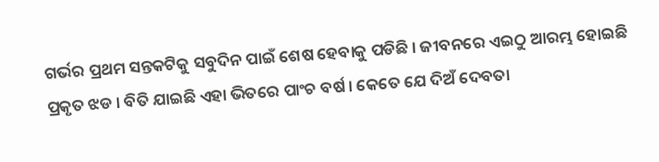ଗର୍ଭର ପ୍ରଥମ ସନ୍ତକଟିକୁ ସବୁଦିନ ପାଇଁ ଶେଷ ହେବାକୁ ପଡିଛି । ଜୀବନରେ ଏଇଠୁ ଆରମ୍ଭ ହୋଇଛି ପ୍ରକୃତ ଝଡ । ବିତି ଯାଇଛି ଏହା ଭିତରେ ପାଂଚ ବର୍ଷ । କେତେ ଯେ ଦିଅଁ ଦେବତା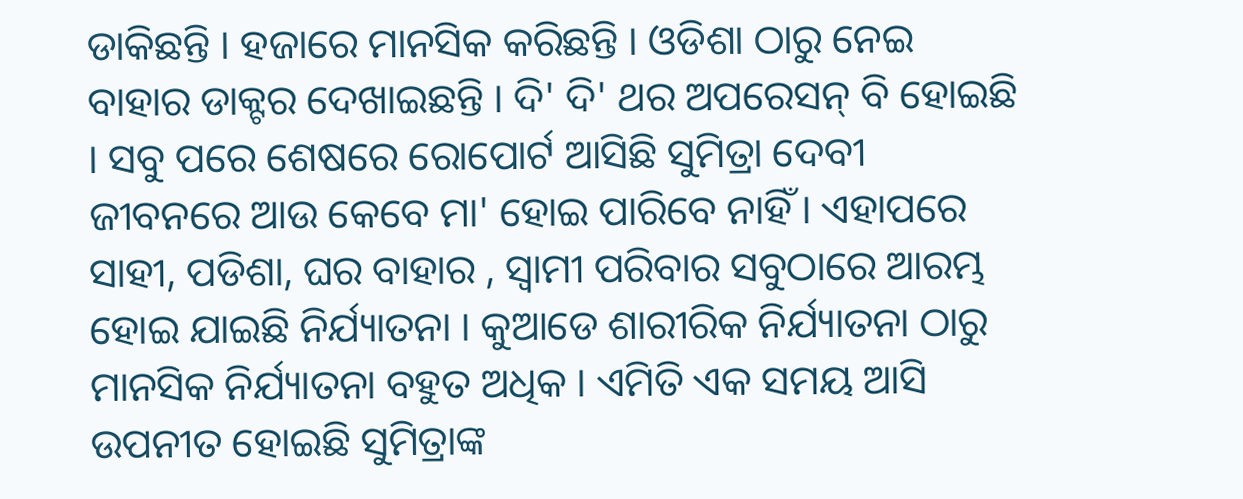ଡାକିଛନ୍ତି । ହଜାରେ ମାନସିକ କରିଛନ୍ତି । ଓଡିଶା ଠାରୁ ନେଇ ବାହାର ଡାକ୍ଟର ଦେଖାଇଛନ୍ତି । ଦି' ଦି' ଥର ଅପରେସନ୍ ବି ହୋଇଛି । ସବୁ ପରେ ଶେଷରେ ରୋପୋର୍ଟ ଆସିଛି ସୁମିତ୍ରା ଦେବୀ ଜୀବନରେ ଆଉ କେବେ ମା' ହୋଇ ପାରିବେ ନାହିଁ । ଏହାପରେ ସାହୀ, ପଡିଶା, ଘର ବାହାର , ସ୍ବାମୀ ପରିବାର ସବୁଠାରେ ଆରମ୍ଭ ହୋଇ ଯାଇଛି ନିର୍ଯ୍ୟାତନା । କୁଆଡେ ଶାରୀରିକ ନିର୍ଯ୍ୟାତନା ଠାରୁ ମାନସିକ ନିର୍ଯ୍ୟାତନା ବହୁତ ଅଧିକ । ଏମିତି ଏକ ସମୟ ଆସି ଉପନୀତ ହୋଇଛି ସୁମିତ୍ରାଙ୍କ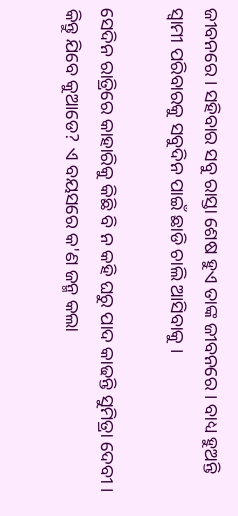ଜୀବନରେ । ସହିବାର ସବୁ ରାସ୍ତା ଶେଷ ହୁଏ ତାଙ୍କ ଜୀବନରେ । ବାଧ୍ୟ ହୁଅନ୍ତି ସ୍ବାମୀ ପରିବାରକୁ ସବୁଦିନ ପାଇଁ ଛାଡି ଚାଲି ଆସିବାକୁ ।

ସେଦିନ ରାତ୍ରିରେ କାହାରିକୁ କିଛି ବି ନ କହି ଘରୁ ପାଦ କାଢନ୍ତି ସୁମିତ୍ରା ଦେବୀ । କିନ୍ତୁ ଯିବେ କୁଆଡେ? ଏ ବୟସରେ କ'ଣ ଜନ୍ମ କଲା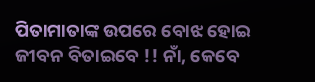ପିତାମାତାଙ୍କ ଉପରେ ବୋଝ ହୋଇ ଜୀବନ ବିତାଇବେ !! ନାଁ, କେବେ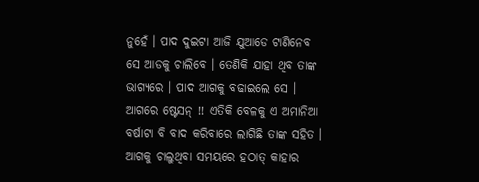ନୁହେଁ । ପାଦ ଦୁଇଟା ଆଜି ଯୁଆଡେ ଟାଣିନେବ ସେ ଆଡକୁ ଚାଲିବେ । ତେଣିକି ଯାହା ଥିବ ତାଙ୍କ ଭାଗ୍ୟରେ । ପାଦ ଆଗକୁ ବଢାଇଲେ ସେ । ଆଗରେ ଷ୍ଟେସନ୍ !! ଏତିକି ବେଳକୁ ଏ ଅମାନିଆ ବର୍ଷାଟା ବି ବାଦ କରିବାରେ ଲାଗିଛି ତାଙ୍କ ସହିତ । ଆଗକୁ ଚାଲୁଥିବା ସମୟରେ ହଠାତ୍ କାହାର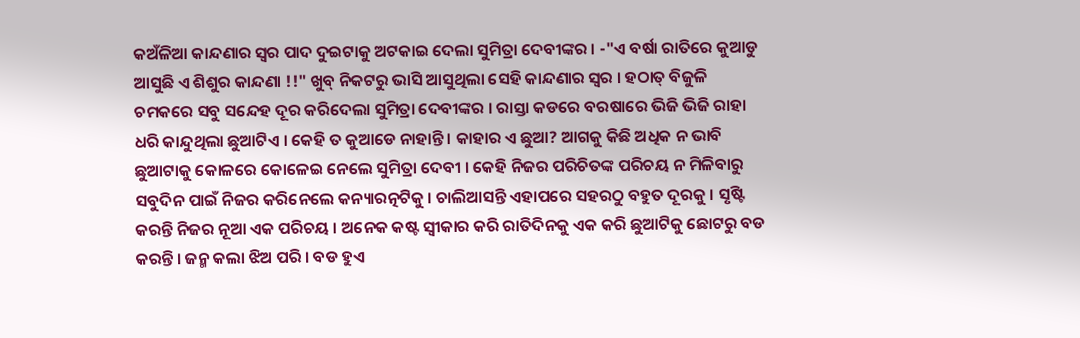କଅଁଳିଆ କାନ୍ଦଣାର ସ୍ବର ପାଦ ଦୁଇଟାକୁ ଅଟକାଇ ଦେଲା ସୁମିତ୍ରା ଦେବୀଙ୍କର । -"ଏ ବର୍ଷା ରାତିରେ କୁଆଡୁ ଆସୁଛି ଏ ଶିଶୁର କାନ୍ଦଣା !!" ଖୁବ୍ ନିକଟରୁ ଭାସି ଆସୁଥିଲା ସେହି କାନ୍ଦଣ‍ାର ସ୍ବର । ହଠାତ୍ ବିଜୁଳି ଚମକରେ ସବୁ ସନ୍ଦେହ ଦୂର କରିଦେଲା ସୁମିତ୍ରା ଦେବୀଙ୍କର । ରାସ୍ତା କଡରେ ବରଷାରେ ଭିଜି ଭିଜି ରାହା ଧରି କାନ୍ଦୁଥିଲା ଛୁଆଟିଏ । କେହି ତ କୁଆଡେ ନାହାନ୍ତି । କାହାର ଏ ଛୁଆ? ଆଗକୁ କିଛି ଅଧିକ ନ ଭାବି ଛୁଆଟାକୁ କୋଳରେ କୋଳେଇ ନେଲେ ସୁମିତ୍ରା ଦେବୀ । କେହି ନିଜର ପରିଚିତଙ୍କ ପରିଚୟ ନ ମିଳିବାରୁ ସବୁଦିନ ପାଇଁ ନିଜର କରିନେଲେ କନ୍ୟାରତ୍ନଟିକୁ । ଚାଲିଆସନ୍ତି ଏହାପରେ ସହରଠୁ ବହୁତ ଦୂରକୁ । ସୃଷ୍ଟି କରନ୍ତି ନିଜର ନୂଆ ଏକ ପରିଚୟ । ଅନେକ କଷ୍ଟ ସ୍ବୀକାର କରି ରାତିଦିନକୁ ଏକ କରି ଛୁଆଟିକୁ ଛୋଟରୁ ବଡ କରନ୍ତି । ଜନ୍ମ କଲା ଝିଅ ପରି । ବଡ ହୁଏ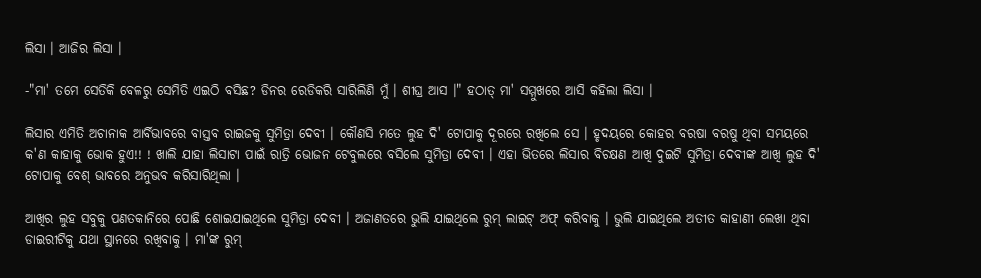ଲିସା । ଆଜିର ଲିସା ।

-"ମା' ତମେ ସେତିକି ବେଳରୁ ସେମିତି ଏଇଠି ବସିଛ? ଡିନର ରେଡିକରି ସାରିଲିଣି ମୁଁ । ଶୀଘ୍ର ଆସ ।" ହଠାତ୍ ମା' ସମ୍ମୁଖରେ ଆସି କହିଲା ଲିସା ।

ଲିସାର ଏମିତି ଅଚାନାକ ଆର୍ବିଭାବରେ ବାସ୍ତବ ରାଇଜକୁ ସୁମିତ୍ରା ଦେବୀ । କୌଣସି ମତେ ଲୁହ ଦି' ଟୋପାକୁ ଦୂରରେ ରଖିଲେ ସେ । ହୃଦୟରେ କୋହର ବରଷା ବରଷୁ ଥିବା ସମୟରେ କ'ଣ କାହାକୁ ଭୋକ ହୁଏ!! ! ଖାଲି ଯାହା ଲିସାଟା ପାଇଁ ରାତ୍ରି ଭୋଜନ ଟେବୁଲରେ ବସିଲେ ସୁମିତ୍ରା ଦେବୀ । ଏହା ଭିତରେ ଲିସାର ବିଚକ୍ଷଣ ଆଖି ଦୁଇଟି ସୁମିତ୍ରା ଦେବୀଙ୍କ ଆଖି ଲୁହ ଦି' ଟୋପାକୁ ବେଶ୍ ଭାବରେ ଅନୁଭବ କରିସାରିଥିଲା ।

ଆଖିର ଲୁହ ସବୁକୁ ପଣତକାନିରେ ପୋଛି ଶୋଇଯାଇଥିଲେ ସୁମିତ୍ରା ଦେବୀ । ଅଜାଣତରେ ଭୁଲି ଯାଇଥିଲେ ରୁମ୍ ଲାଇଟ୍ ଅଫ୍ କରିବାକୁ । ଭୁଲି ଯାଇଥିଲେ ଅତୀତ କାହାଣୀ ଲେଖା ଥିବା ଡାଇରୀଟିକୁ ଯଥା ସ୍ଥାନରେ ରଖିବାକୁ । ମା'ଙ୍କ ରୁମ୍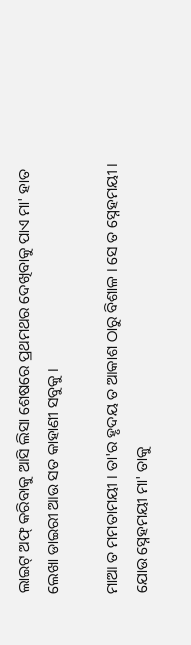ଲାଇଟ୍ ଅଫ୍ କରିବାକୁ ଆସି ଲିସା ଶେଷରେ ପ୍ରଥମଥର ଦେଖିବାକୁ ପାଏ ମା' ହାତ ଲେଖା ଡାଇରୀ ଆଉ ସତ କାହାଣୀ ସବୁକୁ ।

ମାଆ ତ ମମତାମୟୀ । ତା'ର ହୃଦୟ ତ ଆକାଶ ଠାରୁ ବିଶାଳ । ସେ ତ ସ୍ନେହମୟୀ । ଯୋଉ ସ୍ନେହମୟୀ ମା' ତାକୁ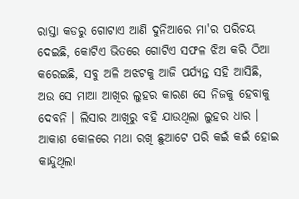ରାସ୍ତା କଡରୁ ଗୋଟାଏ ଆଣି ଦୁନିଆରେ ମା'ର ପରିଚୟ ଦେଇଛି, କୋଟିଏ ଭିତରେ ଗୋଟିଏ ସଫଳ ଝିଅ କରି ଠିଆ କରେଇଛି, ସବୁ ଅଳି ଅଝଟକୁ ଆଜି ପର୍ଯ୍ୟନ୍ତ ସହି ଆସିଛି, ଅଉ ସେ ମାଆ ଆଖିର ଲୁହର କାରଣ ସେ ନିଜକୁ ହେବାକୁ ଦେବନି । ଲିସାର ଆଖିରୁ ବହି ଯାଉଥିଲା ଲୁହର ଧାର । ଆକାଶ କୋଳରେ ମଥା ରଖି ଛୁଆଟେ ପରି କଇଁ କଇଁ ହୋଇ କାନ୍ଦୁଥିଲା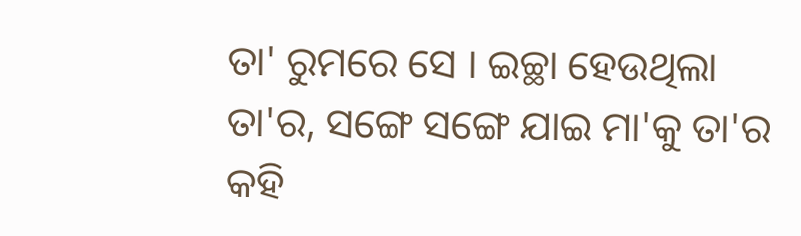ତା' ରୁମରେ ସେ । ଇଚ୍ଛା ହେଉଥିଲା ତା'ର, ସଙ୍ଗେ ସଙ୍ଗେ ଯାଇ ମା'କୁ ତା'ର କହି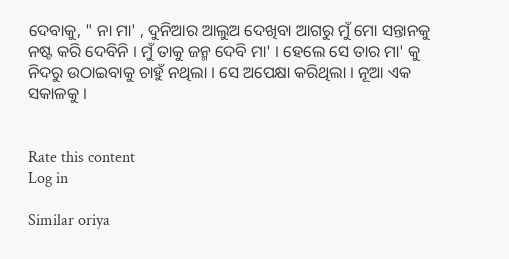ଦେବାକୁ, " ନା ମା' , ଦୁନିଆର ଆଲୁଅ ଦେଖିବା ଆଗରୁ ମୁଁ ମୋ ସନ୍ତାନକୁ ନଷ୍ଟ କରି ଦେବିନି । ମୁଁ ତାକୁ ଜନ୍ମ ଦେବି ମା' । ହେଲେ ସେ ତାର ମା' କୁ ନିଦରୁ ଉଠାଇବାକୁ ଚାହୁଁ ନଥିଲା । ସେ ଅପେକ୍ଷା କରିଥିଲା । ନୂଆ ଏକ ସକାଳକୁ ।


Rate this content
Log in

Similar oriya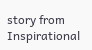story from Inspirational